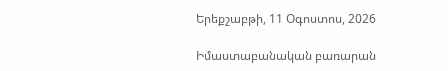Երեքշաբթի, 11 Օգոստոս, 2026

Իմաստաբանական բառարան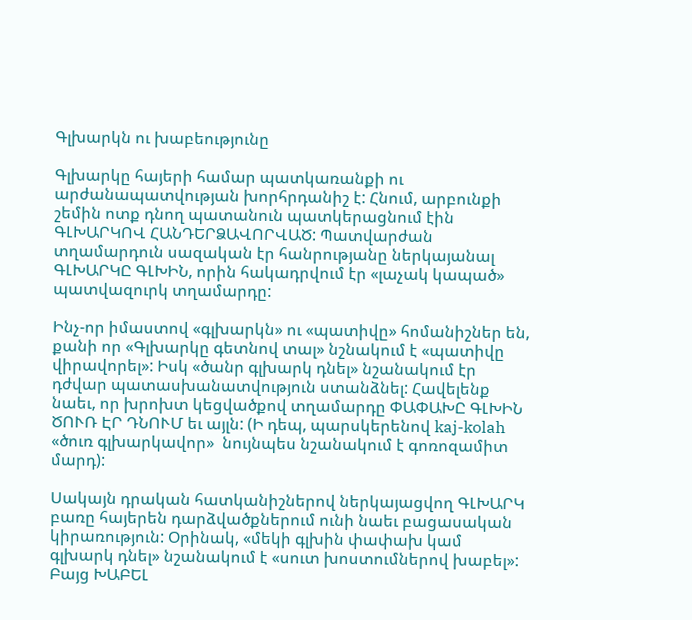Գլխարկն ու խաբեությունը

Գլխարկը հայերի համար պատկառանքի ու արժանապատվության խորհրդանիշ է: Հնում, արբունքի շեմին ոտք դնող պատանուն պատկերացնում էին ԳԼԽԱՐԿՈՎ ՀԱՆԴԵՐՁԱՎՈՐՎԱԾ: Պատվարժան տղամարդուն սազական էր հանրությանը ներկայանալ ԳԼԽԱՐԿԸ ԳԼԽԻՆ, որին հակադրվում էր «լաչակ կապած» պատվազուրկ տղամարդը:

Ինչ-որ իմաստով «գլխարկն» ու «պատիվը» հոմանիշներ են, քանի որ «Գլխարկը գետնով տալ» նշնակում է «պատիվը վիրավորել»: Իսկ «ծանր գլխարկ դնել» նշանակում էր դժվար պատասխանատվություն ստանձնել: Հավելենք նաեւ, որ խրոխտ կեցվածքով տղամարդը ՓԱՓԱԽԸ ԳԼԽԻՆ ԾՈՒՌ ԷՐ ԴՆՈՒՄ եւ այլն: (Ի դեպ, պարսկերենով kaj-kolah «ծուռ գլխարկավոր»  նույնպես նշանակում է գոռոզամիտ մարդ):

Սակայն դրական հատկանիշներով ներկայացվող ԳԼԽԱՐԿ բառը հայերեն դարձվածքներում ունի նաեւ բացասական կիրառություն: Օրինակ, «մեկի գլխին փափախ կամ գլխարկ դնել» նշանակում է «սուտ խոստումներով խաբել»: Բայց ԽԱԲԵԼ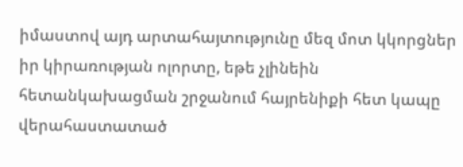իմաստով այդ արտահայտությունը մեզ մոտ կկորցներ իր կիրառության ոլորտը, եթե չլինեին հետանկախացման շրջանում հայրենիքի հետ կապը վերահաստատած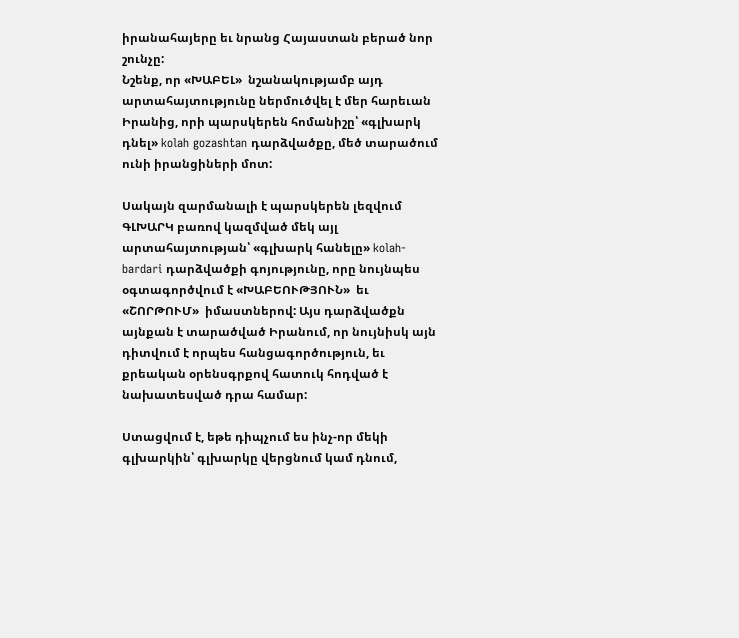իրանահայերը եւ նրանց Հայաստան բերած նոր շունչը:
Նշենք, որ «ԽԱԲԵԼ»  նշանակությամբ այդ արտահայտությունը ներմուծվել է մեր հարեւան Իրանից, որի պարսկերեն հոմանիշը՝ «գլխարկ դնել» kolah gozashtan դարձվածքը, մեծ տարածում ունի իրանցիների մոտ:

Սակայն զարմանալի է պարսկերեն լեզվում ԳԼԽԱՐԿ բառով կազմված մեկ այլ արտահայտության՝ «գլխարկ հանելը» kolah-bardari դարձվածքի գոյությունը, որը նույնպես օգտագործվում է «ԽԱԲԵՈՒԹՅՈՒՆ»  եւ «ՇՈՐԹՈՒՄ»  իմաստներով: Այս դարձվածքն այնքան է տարածված Իրանում, որ նույնիսկ այն դիտվում է որպես հանցագործություն, եւ քրեական օրենսգրքով հատուկ հոդված է նախատեսված դրա համար:

Ստացվում է, եթե դիպչում ես ինչ-որ մեկի գլխարկին՝ գլխարկը վերցնում կամ դնում,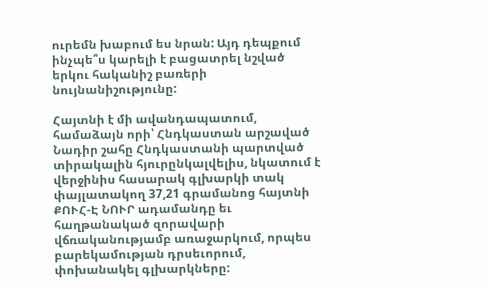ուրեմն խաբում ես նրան: Այդ դեպքում ինչպե՞ս կարելի է բացատրել նշված երկու հականիշ բառերի նույնանիշությունը:

Հայտնի է մի ավանդապատում, համաձայն որի՝ Հնդկաստան արշաված Նադիր շահը Հնդկաստանի պարտված տիրակալին հյուրընկալվելիս, նկատում է վերջինիս հասարակ գլխարկի տակ փայլատակող 37,21 գրամանոց հայտնի ՔՈՒՀ-Է ՆՈՒՐ ադամանդը եւ հաղթանակած զորավարի վճռականությամբ առաջարկում, որպես բարեկամության դրսեւորում, փոխանակել գլխարկները: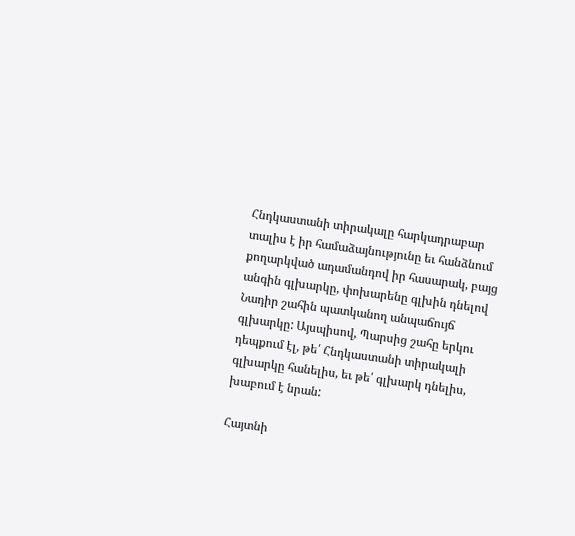Հնդկաստանի տիրակալը հարկադրաբար տալիս է իր համաձայնությունը եւ հանձնում քողարկված ադամանդով իր հասարակ, բայց անգին գլխարկը, փոխարենը գլխին դնելով Նադիր շահին պատկանող անպաճույճ գլխարկը: Այսպիսով, Պարսից շահը երկու դեպքում էլ, թե՛ Հնդկաստանի տիրակալի գլխարկը հանելիս, եւ թե՛ գլխարկ դնելիս,  խաբում է նրան:

Հայտնի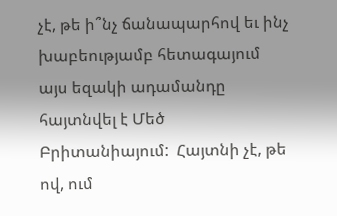չէ, թե ի՞նչ ճանապարհով եւ ինչ խաբեությամբ հետագայում այս եզակի ադամանդը հայտնվել է Մեծ Բրիտանիայում:  Հայտնի չէ, թե ով, ում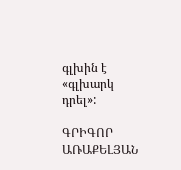գլխին է «գլխարկ դրել»:

ԳՐԻԳՈՐ ԱՌԱՔԵԼՅԱՆ